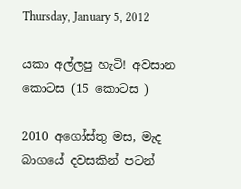Thursday, January 5, 2012

යකා අල්ලපු හැටි! අවසාන කොටස (15 කොටස )

2010 අගෝස්තු මස, මැද බාගයේ දවසකින් පටන්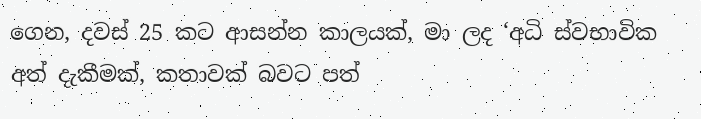ගෙන, දවස් 25 කට ආසන්න කාලයක්, මා ලද ‘අධි ස්වභාවික අත් දැකීමක්, කතාවක් බවට පත්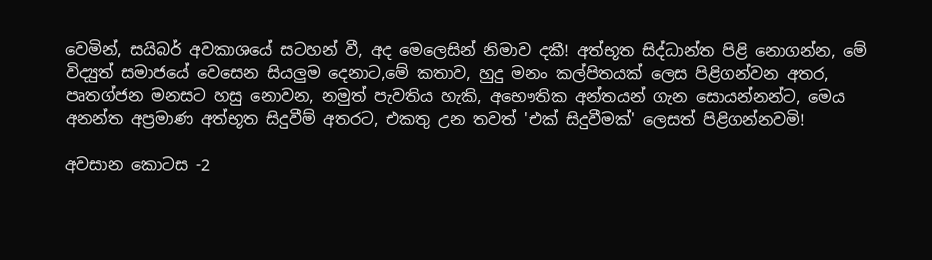වෙමින්, සයිබර් අවකාශයේ සටහන් වී, අද මෙලෙසින් නිමාව දකී! අත්භූත සිද්ධාන්ත පිළි නොගන්න, මේ විද්‍යුත් සමාජයේ වෙසෙන සියලුම දෙනාට,මේ කතාව, හුදු මනං කල්පිතයක් ලෙස පිළිගන්වන අතර, පෘතග්ජන මනසට හසු නොවන, නමුත් පැවතිය හැකි, අභෞතික අන්තයන් ගැන සොයන්නන්ට, මෙය අනන්ත අප්‍රමාණ අත්භූත සිදුවීම් අතරට, එකතු උන තවත් 'එක් සිදුවීමක්' ලෙසත් පිළිගන්නවමි!

අවසාන කොටස -2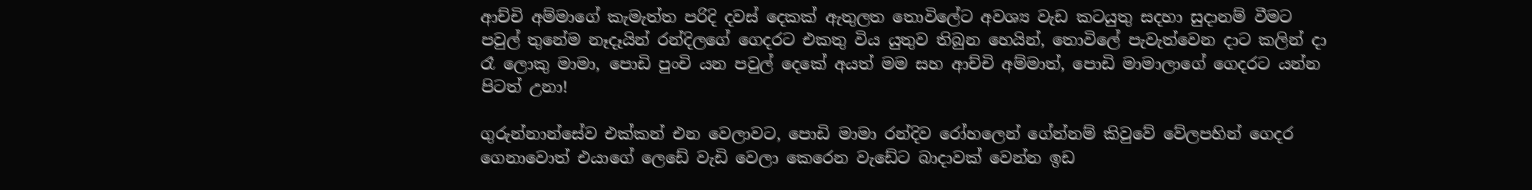ආච්චි අම්මාගේ කැමැත්ත පරිදි දවස් දෙකක් ඇතුලත තොවිලේට අවශ්‍ය වැඩ කටයුතු සදහා සුදානම් වීමට පවුල් තුනේම නෑදෑයින් රන්දිලගේ ගෙදරට එකතු විය යුතුව තිබුන හෙයින්, තොවිලේ පැවැත්වෙන දාට කලින් දා රෑ ලොකු මාමා, පොඩි පුංචි යන පවුල් දෙකේ අයත් මම සහ ආච්චි අම්මාත්, පොඩි මාමාලාගේ ගෙදරට යන්න පිටත් උනා!

ගුරුන්නාන්සේව එක්කන් එන වෙලාවට, පොඩි මාමා රන්දිව රෝහලෙන් ගේන්නම් කිවුවේ වේලපහින් ගෙදර ගෙනාවොත් එයාගේ ලෙඩේ වැඩි වෙලා කෙරෙන වැඩේට බාදාවක් වෙන්න ඉඩ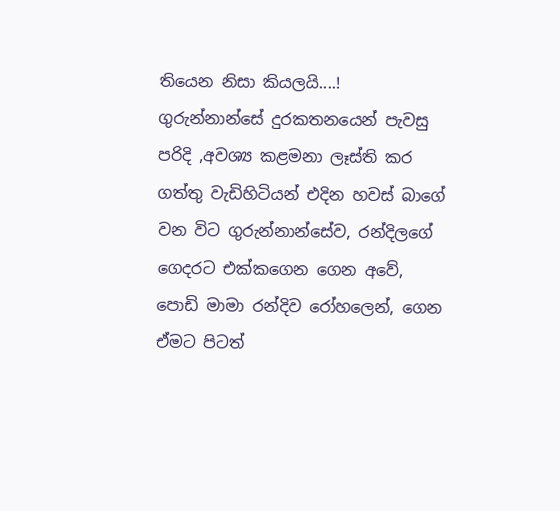තියෙන නිසා කියලයි....! ගුරුන්නාන්සේ දුරකතනයෙන් පැවසු පරිදි ,අවශ්‍ය කළමනා ලෑස්ති කර ගත්තු වැඩිහිටියන් එදින හවස් බාගේ වන විට ගුරුන්නාන්සේව, රන්දිලගේ ගෙදරට එක්කගෙන ගෙන අවේ, පොඩි මාමා රන්දිව රෝහලෙන්, ගෙන ඒමට පිටත්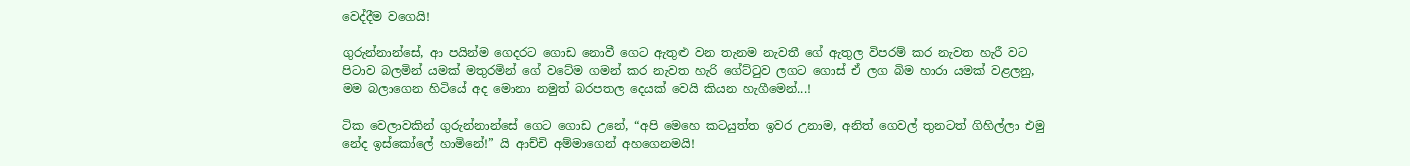වෙද්දීම වගෙයි!

ගුරුන්නාන්සේ, ආ පයින්ම ගෙදරට ගොඩ නොවී ගෙට ඇතුළු වන තැනම නැවතී ගේ ඇතුල විපරම් කර නැවත හැරී වට පිටාව බලමින් යමක් මතුරමින් ගේ වටේම ගමන් කර නැවත හැරි ගේට්ටුව ලගට ගොස් ඒ ලග බිම හාරා යමක් වළලනු, මම බලාගෙන හිටියේ අද මොනා නමුත් බරපතල දෙයක් වෙයි කියන හැගීමෙන්...!

ටික වෙලාවකින් ගුරුන්නාන්සේ ගෙට ගොඩ උනේ, “අපි මෙහෙ කටයුත්ත ඉවර උනාම, අනිත් ගෙවල් තුනටත් ගිහිල්ලා එමු නේද ඉස්කෝලේ හාමිනේ!” යි ආච්චි අම්මාගෙන් අහගෙනමයි!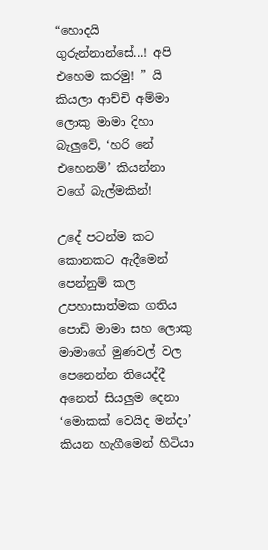“හොදයි ගුරුන්නාන්සේ...! අපි එහෙම කරමු! ” යි කියලා ආච්චි අම්මා ලොකු මාමා දිහා බැලුවේ, ‘හරි නේ එහෙනම්’ කියන්නා වගේ බැල්මකින්!

උදේ පටන්ම කට කොනකට ඇදීමෙන් පෙන්නුම් කල උපහාසාත්මක ගතිය පොඩි මාමා සහ ලොකු මාමාගේ මුණවල් වල පෙනෙන්න තියෙද්දී අනෙත් සියලුම දෙනා ‘මොකක් වෙයිද මන්දා’ කියන හැගීමෙන් හිටියා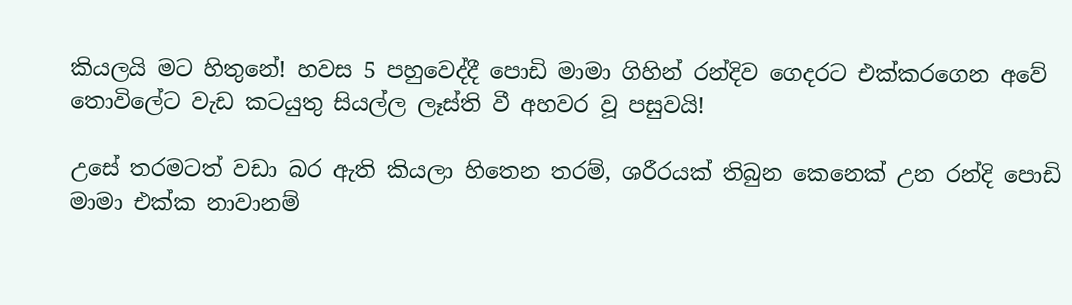කියලයි මට හිතුනේ! හවස 5 පහුවෙද්දී පොඩි මාමා ගිහින් රන්දිව ගෙදරට එක්කරගෙන අවේ තොවිලේට වැඩ කටයුතු සියල්ල ලෑස්ති වී අහවර වූ පසුවයි!

උසේ තරමටත් වඩා බර ඇති කියලා හිතෙන තරම්, ශරීරයක් තිබුන කෙනෙක් උන රන්දි පොඩි මාමා එක්ක නාවානම්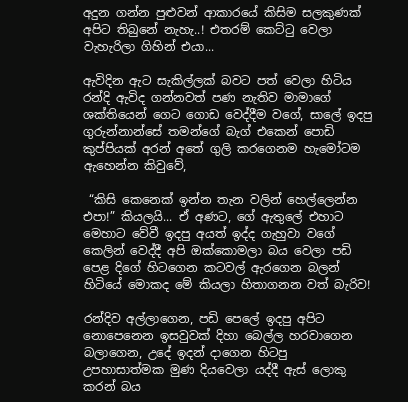අදුන ගන්න පුළුවන් ආකාරයේ කිසිම සලකුණක් අපිට තිබුනේ නැහැ..! එතරම් කෙට්ටු වෙලා වැහැරිලා ගිහින් එයා...

ඇවිදින ඇට සැකිල්ලක් බවට පත් වෙලා හිටිය රන්දි ඇවිද ගන්නවත් පණ නැතිව මාමාගේ ශක්තියෙන් ගෙට ගොඩ වෙද්දීම වගේ, සාලේ ඉදපු ගුරුන්නාන්සේ තමන්ගේ බැග් එකෙන් පොඩි කුප්පියක් අරන් අතේ ගුලි කරගෙනම හැමෝටම ඇහෙන්න කිවුවේ,

 “කිසි කෙනෙක් ඉන්න තැන වලින් හෙල්ලෙන්න එපා!” කියලයි... ඒ අණට, ගේ ඇතුලේ එහාට මෙහාට වේවී ඉදපු අයත් ඉද්ද ගැහුවා වගේ කෙලින් වෙද්දී අපි ඔක්කොමලා බය වෙලා පඩි පෙළ දිගේ හිටගෙන කටවල් ඇරගෙන බලන් හිටියේ මොකද මේ කියලා හිතාගනන වත් බැරිව!

රන්දිව අල්ලාගෙන, පඩි පෙලේ ඉදපු අපිට නොපෙනෙන ඉසවුවක් දිහා බෙල්ල හරවාගෙන බලාගෙන, උදේ ඉදන් දාගෙන හිටපු උපහාසාත්මක මුණ දියවෙලා යද්දී ඇස් ලොකු කරන් බය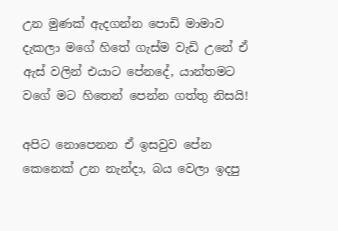උන මුණක් ඇදගන්න පොඩි මාමාව දැකලා මගේ හිතේ ගැස්ම වැඩි උනේ ඒ ඇස් වලින් එයාට පේනදේ, යාන්තමට වගේ මට හිතෙන් පෙන්න ගත්තු නිසයි!

අපිට නොපෙනන ඒ ඉසවුව පේන කෙනෙක් උන නැන්දා, බය වෙලා ඉදපු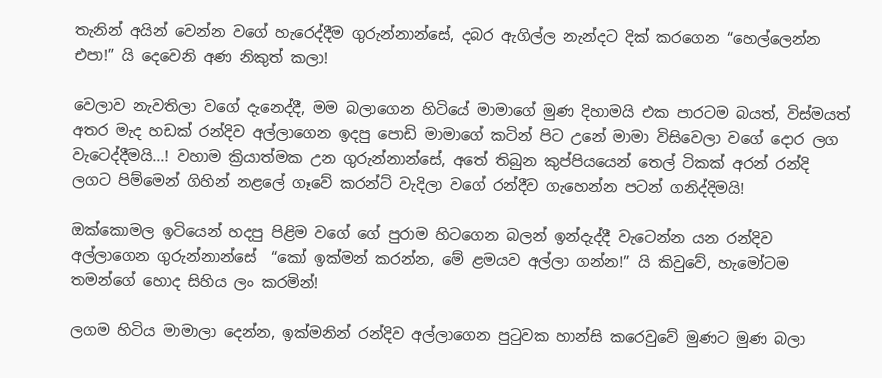තැනින් අයින් වෙන්න වගේ හැරෙද්දීම ගුරුන්නාන්සේ, දබර ඇගිල්ල නැන්දට දික් කරගෙන “හෙල්ලෙන්න එපා!” යි දෙවෙනි අණ නිකුත් කලා!

වෙලාව නැවතිලා වගේ දැනෙද්දී, මම බලාගෙන හිටියේ මාමාගේ මුණ දිහාමයි එක පාරටම බයත්, විස්මයත් අතර මැද හඩක් රන්දිව අල්ලාගෙන ඉදපු පොඩි මාමාගේ කටින් පිට උනේ මාමා විසිවෙලා වගේ දොර ලග වැටෙද්දීමයි...! වහාම ක්‍රියාත්මක උන ගුරුන්නාන්සේ, අතේ තිබුන කුප්පියයෙන් තෙල් ටිකක් අරන් රන්දි ලගට පිම්මෙන් ගිහින් නළලේ ගෑවේ කරන්ට් වැදිලා වගේ රන්දීව ගැහෙන්න පටන් ගනිද්දිමයි!

ඔක්කොමල ඉටියෙන් හදපු පිළිම වගේ ගේ පුරාම හිටගෙන බලන් ඉන්දැද්දී වැටෙන්න යන රන්දිව අල්ලාගෙන ගුරුන්නාන්සේ  “කෝ ඉක්මන් කරන්න, මේ ළමයව අල්ලා ගන්න!” යි කිවුවේ, හැමෝටම තමන්ගේ හොද සිහිය ලං කරමින්!

ලගම හිටිය මාමාලා දෙන්න, ඉක්මනින් රන්දිව අල්ලාගෙන පුටුවක හාන්සි කරෙවුවේ මුණට මුණ බලා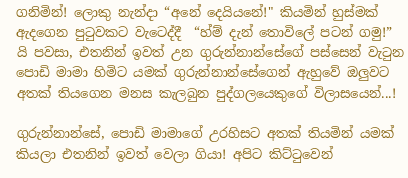ගනිමින්! ලොකු නැන්දා “අනේ දෙයියනේ!" කියමින් හුස්මක් ඇදගෙන පුටුවකට වැටෙද්දී  “හ්ම් දැන් තොවිලේ පටන් ගමු!” යි පවසා, එතනින් ඉවත් උන ගුරුන්නාන්සේගේ පස්සෙන් වැටුන පොඩි මාමා හිමිට යමක් ගුරුන්නාන්සේගෙන් ඇහුවේ ඔලුවට අතක් තියගෙන මනස කැලබුන පුද්ගලයෙකුගේ විලාසයෙන්...!

ගුරුන්නාන්සේ, පොඩි මාමාගේ උරහිසට අතක් තියමින් යමක් කියලා එතනින් ඉවත් වෙලා ගියා! අපිට කිට්ටුවෙන්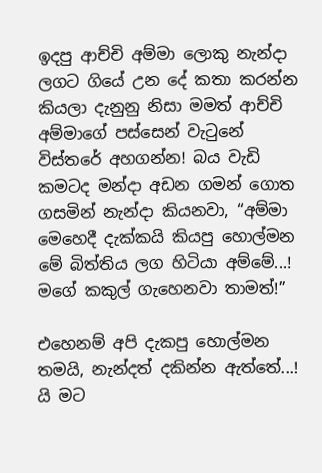ඉදපු ආච්චි අම්මා ලොකු නැන්දා ලගට ගියේ උන දේ කතා කරන්න කියලා දැනුනු නිසා මමත් ආච්චි අම්මාගේ පස්සෙන් වැටුනේ විස්තරේ අහගන්න! බය වැඩි කමටද මන්දා අඩන ගමන් ගොත ගසමින් නැන්දා කියනවා, “අම්මා මෙහෙදී දැක්කයි කියපු හොල්මන මේ බිත්තිය ලග හිටියා අම්මේ...! මගේ කකුල් ගැහෙනවා තාමත්!”

එහෙනම් අපි දැකපු හොල්මන තමයි, නැන්දත් දකින්න ඇත්තේ...! යි මට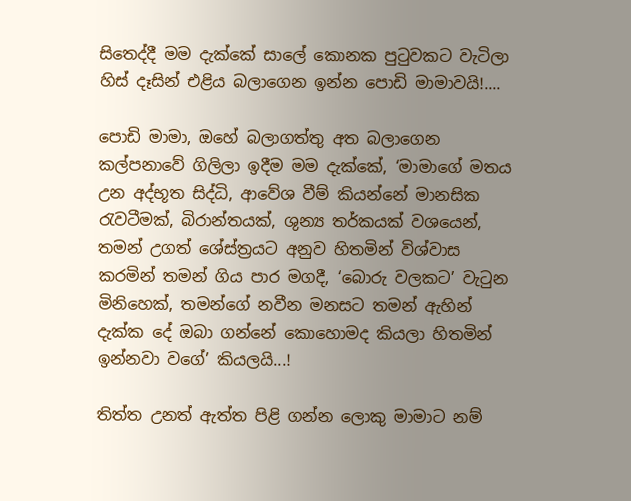සිතෙද්දී මම දැක්කේ සාලේ කොනක පුටුවකට වැටිලා හිස් දෑසින් එළිය බලාගෙන ඉන්න පොඩි මාමාවයි!....

පොඩි මාමා, ඔහේ බලාගත්තු අත බලාගෙන කල්පනාවේ ගිලිලා ඉදීම මම දැක්කේ, ‘මාමාගේ මතය උන අද්භූත සිද්ධි, ආවේශ වීම් කියන්නේ මානසික රැවටීමක්, බිරාන්තයක්, ශුන්‍ය තර්කයක් වශයෙන්, තමන් උගත් ශේස්ත්‍රයට අනුව හිතමින් විශ්වාස කරමින් තමන් ගිය පාර මගදී, ‘බොරු වලකට’ වැටුන මිනිහෙක්, තමන්ගේ නවීන මනසට තමන් ඇහින් දැක්ක දේ ඔබා ගන්නේ කොහොමද කියලා හිතමින් ඉන්නවා වගේ’ කියලයි...!

තිත්ත උනත් ඇත්ත පිළි ගන්න ලොකු මාමාට නම්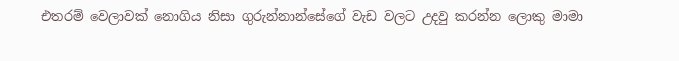එතරම් වෙලාවක් නොගිය නිසා ගුරුන්නාන්සේගේ වැඩ වලට උදවු කරන්න ලොකු මාමා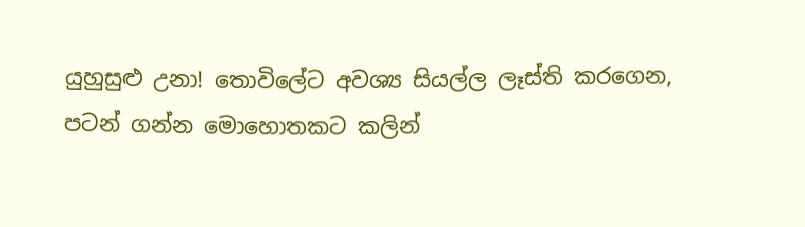යුහුසුළු උනා! තොවිලේට අවශ්‍ය සියල්ල ලෑස්ති කරගෙන, පටන් ගන්න මොහොතකට කලින්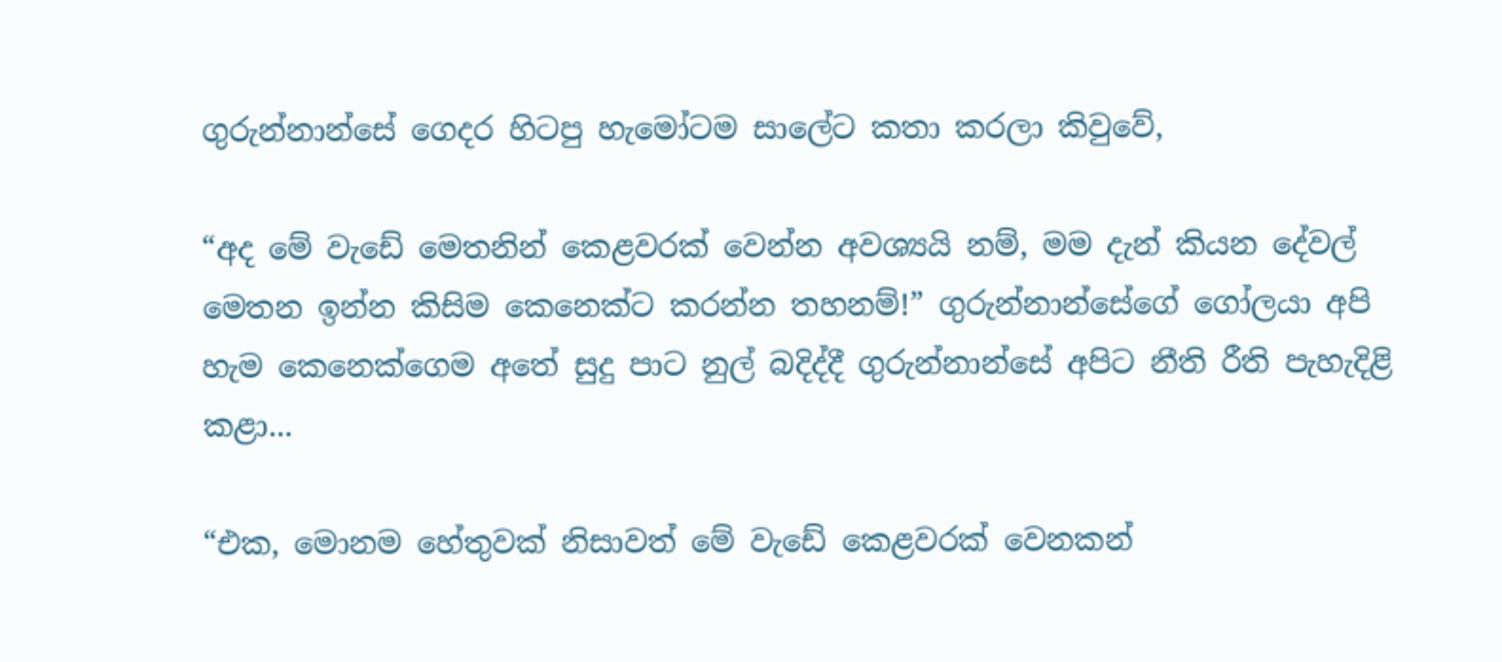ගුරුන්නාන්සේ ගෙදර හිටපු හැමෝටම සාලේට කතා කරලා කිවුවේ,

“අද මේ වැඩේ මෙතනින් කෙළවරක් වෙන්න අවශ්‍යයි නම්, මම දැන් කියන දේවල් මෙතන ඉන්න කිසිම කෙනෙක්ට කරන්න තහනම්!” ගුරුන්නාන්සේගේ ගෝලයා අපි හැම කෙනෙක්ගෙම අතේ සුදු පාට නුල් බදිද්දී ගුරුන්නාන්සේ අපිට නීති රීති පැහැදිළි කළා...

“එක, මොනම හේතුවක් නිසාවත් මේ වැඩේ කෙළවරක් වෙනකන්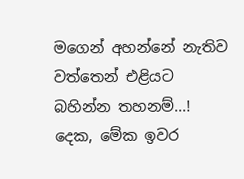මගෙන් අහන්නේ නැතිව වත්තෙන් එළියට බහින්න තහනම්...!
දෙක, මේක ඉවර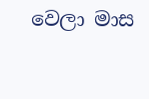වෙලා මාස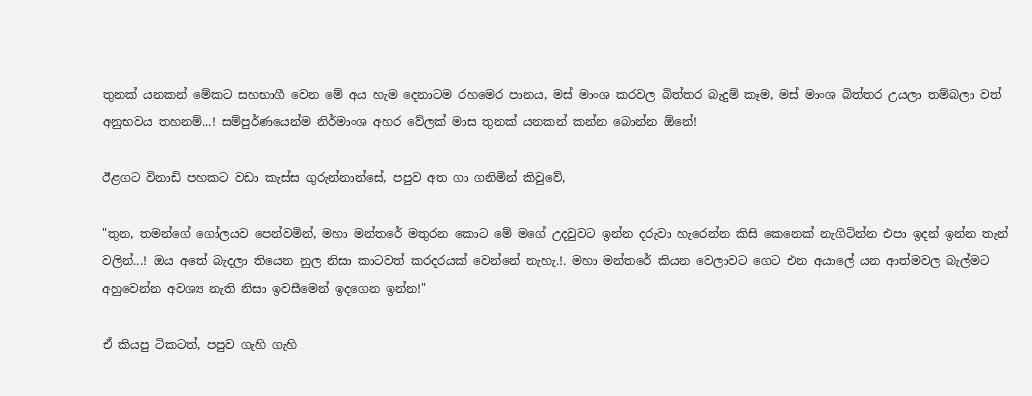තුනක් යනකන් මේකට සහභාගී වෙන මේ අය හැම දෙනාටම රහමෙර පානය, මස් මාංශ කරවල බිත්තර බැදුම් කෑම, මස් මාංශ බිත්තර උයලා තම්බලා වත් අනුභවය තහනම්...! සම්පුර්ණයෙන්ම නිර්මාංශ අහර වේලක් මාස තුනක් යනකන් කන්න බොන්න ඕනේ!

ඊළගට විනාඩි පහකට වඩා කැස්ස ගුරුන්නාන්සේ, පපුව අත ගා ගනිමින් කිවුවේ,

"තුන, තමන්ගේ ගෝලයව පෙන්වමින්, මහා මන්තරේ මතුරන කොට මේ මගේ උදවුවට ඉන්න දරුවා හැරෙන්න කිසි කෙනෙක් නැගිටින්න එපා ඉදන් ඉන්න තැන් වලින්...! ඔය අතේ බැදලා තියෙන නුල නිසා කාටවත් කරදරයක් වෙන්නේ නැහැ.!. මහා මන්තරේ කියන වෙලාවට ගෙට එන අයාලේ යන ආත්මවල බැල්මට අහුවෙන්න අවශ්‍ය නැති නිසා ඉවසීමෙන් ඉදගෙන ඉන්න!"

ඒ කියපු ටිකටත්, පපුව ගැහි ගැහි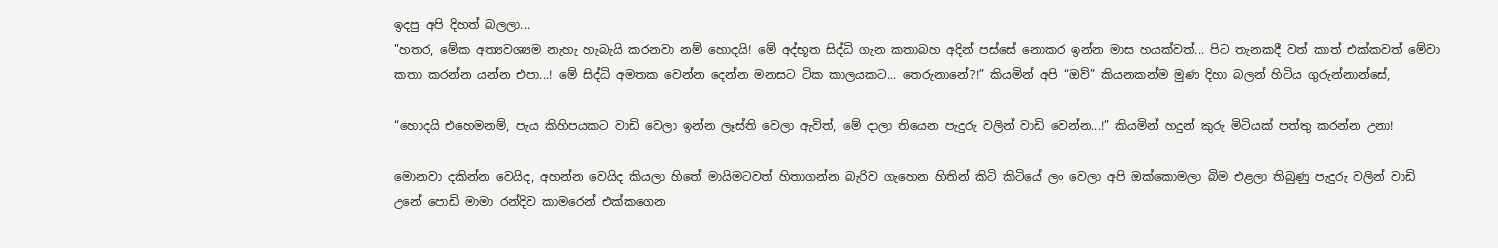ඉදපු අපි දිහත් බලලා...
"හතර, මේක අත්‍යවශ්‍යම නැහැ හැබැයි කරනවා නම් හොදයි! මේ අද්භූත සිද්ධි ගැන කතාබහ අදින් පස්සේ නොකර ඉන්න මාස හයක්වත්... පිට තැනකදී වත් කාත් එක්කවත් මේවා කතා කරන්න යන්න එපා...! මේ සිද්ධි අමතක වෙන්න දෙන්න මනසට ටික කාලයකට... තෙරුනානේ?!” කියමින් අපි “ඔව්” කියනකන්ම මුණ දිහා බලන් හිටිය ගුරුන්නාන්සේ,

“හොදයි එහෙමනම්, පැය කිහිපයකට වාඩි වෙලා ඉන්න ලෑස්ති වෙලා ඇවිත්, මේ දාලා තියෙන පැදුරු වලින් වාඩි වෙන්න...!” කියමින් හදුන් කුරු මිටියක් පත්තු කරන්න උනා!

මොනවා දකින්න වෙයිද, අහන්න වෙයිද කියලා හිතේ මායිමටවත් හිතාගන්න බැරිව ගැහෙන හිතින් කිටි කිටියේ ලං වෙලා අපි ඔක්කොමලා බිම එළලා තිබුණු පැදුරු වලින් වාඩි උනේ පොඩි මාමා රන්දිව කාමරෙන් එක්කගෙන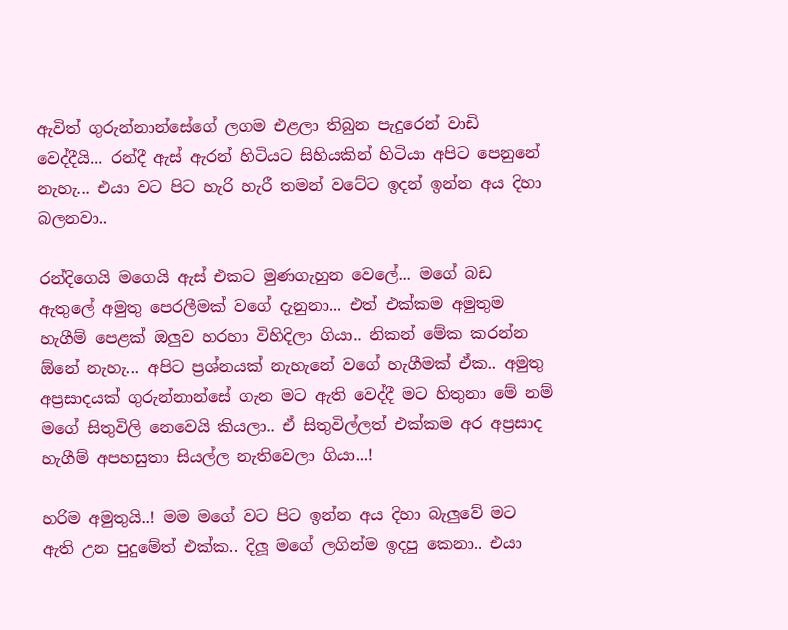ඇවිත් ගුරුන්නාන්සේගේ ලගම එළලා තිබුන පැදුරෙන් වාඩි වෙද්දීයි... රන්දී ඇස් ඇරන් හිටියට සිහියකින් හිටියා අපිට පෙනුනේ නැහැ... එයා වට පිට හැරි හැරී තමන් වටේට ඉදන් ඉන්න අය දිහා බලනවා..

රන්දිගෙයි මගෙයි ඇස් එකට මුණගැහුන වෙලේ... මගේ බඩ ඇතුලේ අමුතු පෙරලීමක් වගේ දැනුනා... එත් එක්කම අමුතුම හැගීම් පෙළක් ඔලුව හරහා විහිදිලා ගියා.. නිකන් මේක කරන්න ඕනේ නැහැ... අපිට ප්‍රශ්නයක් නැහැනේ වගේ හැගීමක් ඒක.. අමුතු අප්‍රසාදයක් ගුරුන්නාන්සේ ගැන මට ඇති වෙද්දී මට හිතුනා මේ නම් මගේ සිතුවිලි නෙවෙයි කියලා.. ඒ සිතුවිල්ලත් එක්කම අර අප්‍රසාද හැගීම් අපහසුතා සියල්ල නැතිවෙලා ගියා...!

හරිම අමුතුයි..! මම මගේ වට පිට ඉන්න අය දිහා බැලුවේ මට ඇති උන පුදුමේත් එක්ක.. දිලූ මගේ ලගින්ම ඉදපු කෙනා.. එයා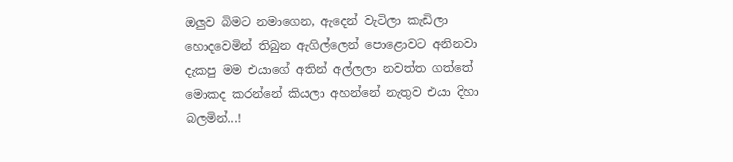ඔලුව බිමට නමාගෙන, ඇදෙන් වැටිලා කැඩිලා හොදවෙමින් තිබුන ඇගිල්ලෙන් පොළොවට අනිනවා දැකපු මම එයාගේ අතින් අල්ලලා නවත්ත ගත්තේ මොකද කරන්නේ කියලා අහන්නේ නැතුව එයා දිහා බලමින්...!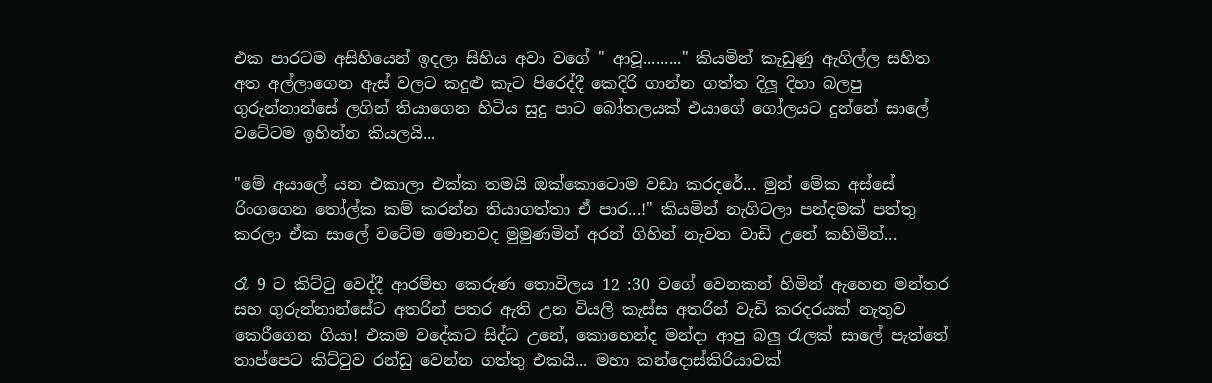එක පාරටම අසිහියෙන් ඉදලා සිහිය අවා වගේ " ආවූ........." කියමින් කැඩුණු ඇගිල්ල සහිත අත අල්ලාගෙන ඇස් වලට කදුළු කැට පිරෙද්දී කෙදිරි ගාන්න ගත්ත දිලූ දිහා බලපු ගුරුන්නාන්සේ ලගින් තියාගෙන හිටිය සුදු පාට බෝතලයක් එයාගේ ගෝලයට දුන්නේ සාලේ වටේටම ඉහින්න කියලයි...

"මේ අයාලේ යන එකාලා එක්ක තමයි ඔක්කොටොම වඩා කරදරේ... මුන් මේක අස්සේ රිංගගෙන තෝල්ක කම් කරන්න තියාගත්තා ඒ පාර...!" කියමින් නැගිටලා පන්දමක් පත්තු කරලා ඒක සාලේ වටේම මොනවද මුමුණමින් අරන් ගිහින් නැවත වාඩි උනේ කහිමින්...

රෑ 9 ට කිට්ටු වෙද්දී ආරම්භ කෙරුණ තොවිලය 12 :30 වගේ වෙනකන් හිමින් ඇහෙන මන්තර සහ ගුරුන්නාන්සේට අතරින් පතර ඇති උන වියලි කැස්ස අතරින් වැඩි කරදරයක් නැතුව කෙරීගෙන ගියා! එකම වදේකට සිද්ධ උනේ, කොහෙන්ද මන්දා ආපු බලු රැලක් සාලේ පැත්තේ තාප්පෙට කිට්ටුව රන්ඩු වෙන්න ගත්තු එකයි... මහා කන්දොස්කිරියාවක්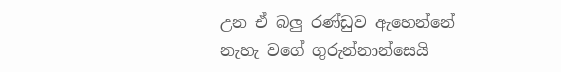උන ඒ බලු රණ්ඩුව ඇහෙන්නේ නැහැ වගේ ගුරුන්නාන්සෙයි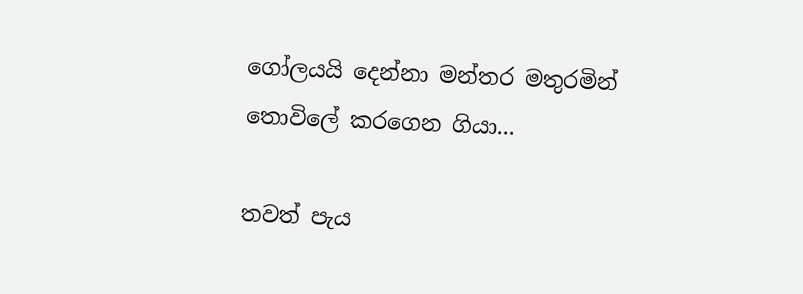ගෝලයයි දෙන්නා මන්තර මතුරමින් තොවිලේ කරගෙන ගියා...

තවත් පැය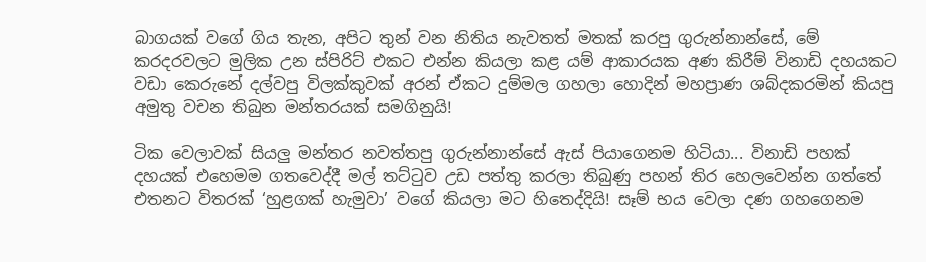බාගයක් වගේ ගිය තැන, අපිට තුන් වන නිතිය නැවතත් මතක් කරපු ගුරුන්නාන්සේ, මේ කරදරවලට මුලික උන ස්පිරිට් එකට එන්න කියලා කළ යම් ආකාරයක අණ කිරීම් විනාඩි දහයකට වඩා කෙරුනේ දල්වපු විලක්කුවක් අරන් ඒකට දුම්මල ගහලා හොදින් මහප්‍රාණ ශබ්දකරමින් කියපු අමුතු වචන තිබුන මන්තරයක් සමගිනුයි!

ටික වෙලාවක් සියලු මන්තර නවත්තපු ගුරුන්නාන්සේ ඇස් පියාගෙනම හිටියා... විනාඩි පහක් දහයක් එහෙමම ගතවෙද්දී මල් තට්ටුව උඩ පත්තු කරලා තිබුණු පහන් තිර හෙලවෙන්න ගත්තේ එතනට විතරක් ‘හුළගක් හැමුවා’ වගේ කියලා මට හිතෙද්දියි! සෑම් භය වෙලා දණ ගහගෙනම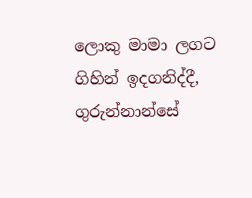ලොකු මාමා ලගට ගිහින් ඉදගනිද්දී, ගුරුන්නාන්සේ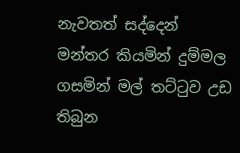නැවතත් සද්දෙන් මන්තර කියමින් දුම්මල ගසමින් මල් තට්ටුව උඩ තිබුන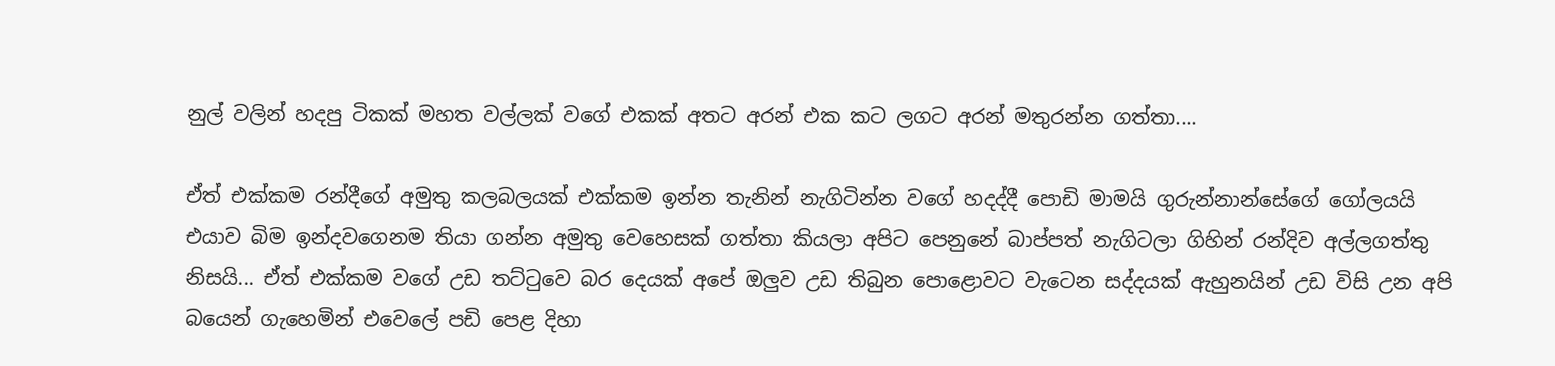නුල් වලින් හදපු ටිකක් මහත වල්ලක් වගේ එකක් අතට අරන් එක කට ලගට අරන් මතුරන්න ගත්තා....

ඒත් එක්කම රන්දීගේ අමුතු කලබලයක් එක්කම ඉන්න තැනින් නැගිටින්න වගේ හදද්දී පොඩි මාමයි ගුරුන්නාන්සේගේ ගෝලයයි එයාව බිම ඉන්දවගෙනම තියා ගන්න අමුතු වෙහෙසක් ගත්තා කියලා අපිට පෙනුනේ බාප්පත් නැගිටලා ගිහින් රන්දිව අල්ලගත්තු නිසයි... ඒත් එක්කම වගේ උඩ තට්ටුවෙ බර දෙයක් අපේ ඔලුව උඩ තිබුන පොළොවට වැටෙන සද්දයක් ඇහුනයින් උඩ විසි උන අපි බයෙන් ගැහෙමින් එවෙලේ පඩි පෙළ දිහා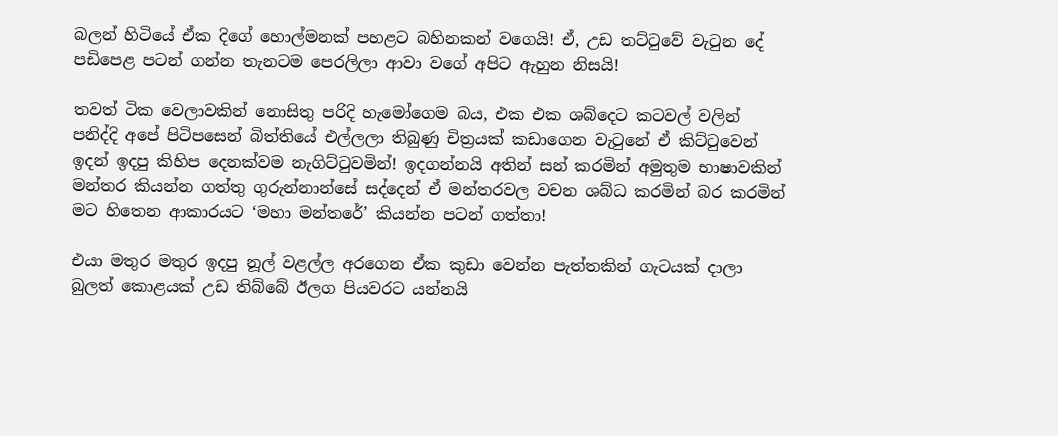බලන් හිටියේ ඒක දිගේ හොල්මනක් පහළට බහිනකන් වගෙයි! ඒ, උඩ තට්ටුවේ වැටුන දේ පඩිපෙළ පටන් ගන්න තැනටම පෙරලිලා ආවා වගේ අපිට ඇහුන නිසයි!

තවත් ටික වෙලාවකින් නොසිතු පරිදි හැමෝගෙම බය, එක එක ශබ්දෙට කටවල් වලින් පනිද්දි අපේ පිටිපසෙන් බිත්තියේ එල්ලලා තිබුණු චිත්‍රයක් කඩාගෙන වැටුනේ ඒ කිට්ටුවෙන් ඉදන් ඉදපු කිහිප දෙනක්වම නැගිට්ටුවමින්! ඉදගන්නයි අතින් සන් කරමින් අමුතුම භාෂාවකින් මන්තර කියන්න ගත්තු ගුරුන්නාන්සේ සද්දෙන් ඒ මන්තරවල වචන ශබ්ධ කරමින් බර කරමින් මට හිතෙන ආකාරයට ‘මහා මන්තරේ’ කියන්න පටන් ගත්තා!

එයා මතුර මතුර ඉදපු නූල් වළල්ල අරගෙන ඒක කුඩා වෙන්න පැත්තකින් ගැටයක් දාලා බුලත් කොළයක් උඩ තිබ්බේ ඊලග පියවරට යන්නයි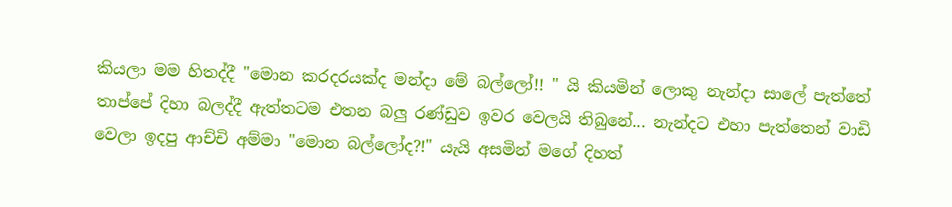කියලා මම හිතද්දී "මොන කරදරයක්ද මන්දා මේ බල්ලෝ!! " යි කියමින් ලොකු නැන්දා සාලේ පැත්තේ තාප්පේ දිහා බලද්දී ඇත්තටම එතන බලු රණ්ඩුව ඉවර වෙලයි තිබුනේ... නැන්දට එහා පැත්තෙන් වාඩි වෙලා ඉදපු ආච්චි අම්මා "මොන බල්ලෝද?!" යැයි අසමින් මගේ දිහත්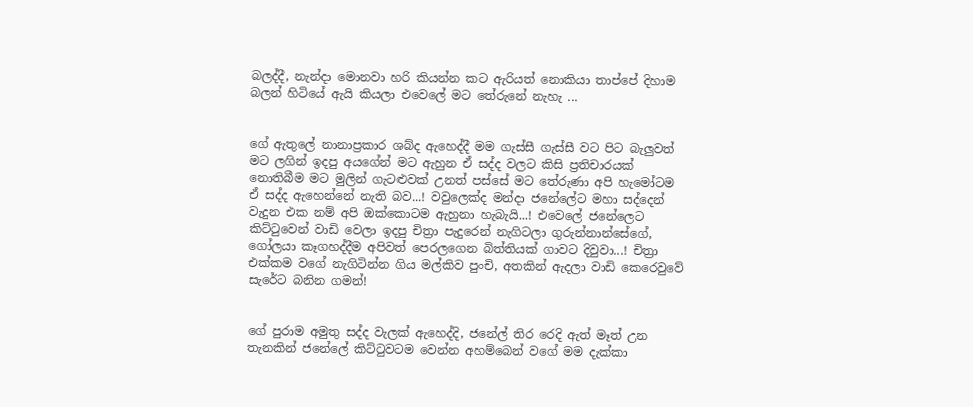බලද්දී, නැන්දා මොනවා හරි කියන්න කට ඇරියත් නොකියා තාප්පේ දිහාම බලන් හිටියේ ඇයි කියලා එවෙලේ මට තේරුනේ නැහැ ...


ගේ ඇතුලේ නානාප්‍රකාර ශබ්ද ඇහෙද්දී මම ගැස්සී ගැස්සී වට පිට බැලුවත් මට ලගින් ඉදපු අයගේන් මට ඇහුන ඒ සද්ද වලට කිසි ප්‍රතිචාරයක් නොතිබීම මට මුලින් ගැටළුවක් උනත් පස්සේ මට තේරුණා අපි හැමෝටම ඒ සද්ද ඇහෙන්නේ නැති බව...! වවුලෙක්ද මන්දා ජනේලේට මහා සද්දෙන් වැදුන එක නම් අපි ඔක්කොටම ඇහුනා හැබැයි...! එවෙලේ ජනේලෙට කිට්ටුවෙන් වාඩි වෙලා ඉදපු චිත්‍රා පැදුරෙන් නැගිටලා ගුරුන්නාන්සේගේ, ගෝලයා කෑගහද්දීම අපිවත් පෙරලගෙන බිත්තියක් ගාවට දිවුවා...! චිත්‍රා එක්කම වගේ නැගිටින්න ගිය මල්කිව පුංචි, අතකින් ඇදලා වාඩි කෙරෙවුවේ සැරේට බනින ගමන්!


ගේ පුරාම අමුතු සද්ද වැලක් ඇහෙද්දි, ජනේල් තිර රෙදි ඇත් මෑත් උන තැනකින් ජනේලේ කිට්ටුවටම වෙන්න අහම්බෙන් වගේ මම දැක්කා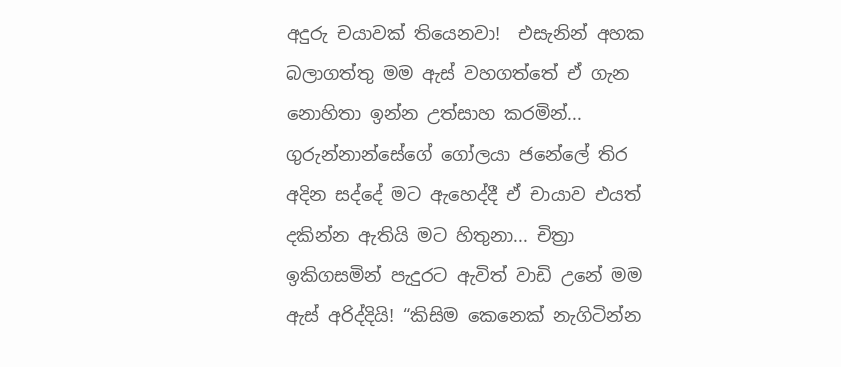අදුරු චයාවක් තියෙනවා!  එසැනින් අහක බලාගත්තු මම ඇස් වහගත්තේ ඒ ගැන නොහිතා ඉන්න උත්සාහ කරමින්... ගුරුන්නාන්සේගේ ගෝලයා ජනේලේ තිර අදින සද්දේ මට ඇහෙද්දී ඒ චායාව එයත් දකින්න ඇතියි මට හිතුනා... චිත්‍රා ඉකිගසමින් පැදුරට ඇවිත් වාඩි උනේ මම ඇස් අරිද්දියි! “කිසිම කෙනෙක් නැගිටින්න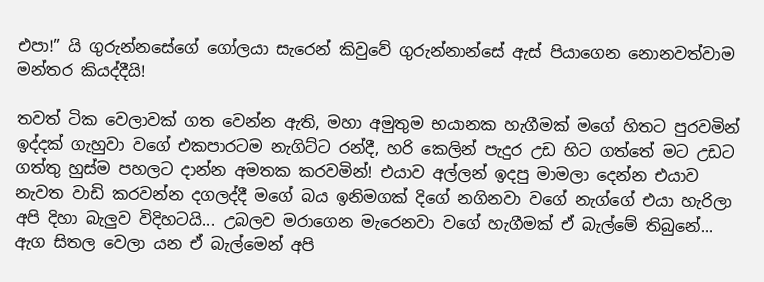එපා!” යි ගුරුන්නසේගේ ගෝලයා සැරෙන් කිවුවේ ගුරුන්නාන්සේ ඇස් පියාගෙන නොනවත්වාම මන්තර කියද්දීයි!

තවත් ටික වෙලාවක් ගත වෙන්න ඇති, මහා අමුතුම භයානක හැගීමක් මගේ හිතට පුරවමින් ඉද්දක් ගැහුවා වගේ එකපාරටම නැගිට්ට රන්දී, හරි කෙලින් පැදුර උඩ හිට ගත්තේ මට උඩට ගත්තු හුස්ම පහලට දාන්න අමතක කරවමින්! එයාව අල්ලන් ඉදපු මාමලා දෙන්න එයාව නැවත වාඩි කරවන්න දගලද්දී මගේ බය ඉනිමගක් දිගේ නගිනවා වගේ නැග්ගේ එයා හැරිලා අපි දිහා බැලුව විදිහටයි... උබලව මරාගෙන මැරෙනවා වගේ හැගීමක් ඒ බැල්මේ තිබුනේ... ඇග සිතල වෙලා යන ඒ බැල්මෙන් අපි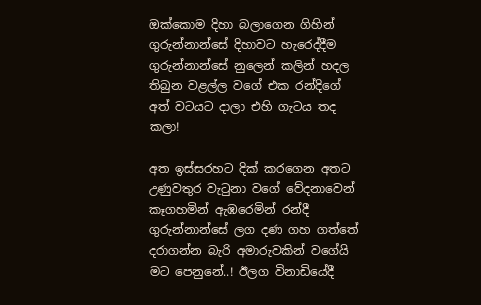ඔක්කොම දිහා බලාගෙන ගිහින් ගුරුන්නාන්සේ දිහාවට හැරෙද්දීම ගුරුන්නාන්සේ නුලෙන් කලින් හදල තිබුන වළල්ල වගේ එක රන්දිගේ අත් වටයට දාලා එහි ගැටය තද කලා!

අත ඉස්සරහට දික් කරගෙන අතට උණුවතුර වැටුනා වගේ වේදනාවෙන් කෑගහමින් ඇඹරෙමින් රන්දී ගුරුන්නාන්සේ ලග දණ ගහ ගත්තේ දරාගන්න බැරි අමාරුවකින් වගේයි මට පෙනුනේ..! ඊලග විනාඩියේදී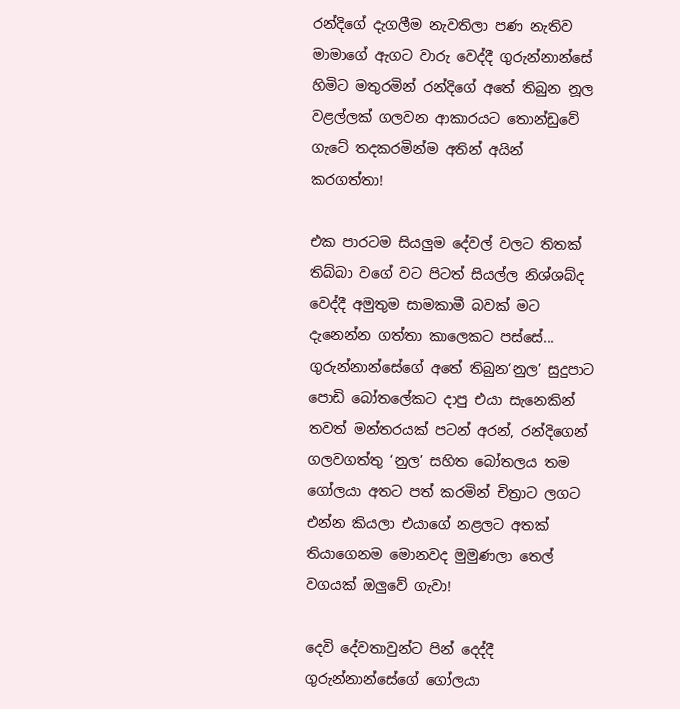රන්දිගේ දැගලීම නැවතිලා පණ නැතිව මාමාගේ ඇගට වාරු වෙද්දී ගුරුන්නාන්සේ හිමිට මතුරමින් රන්දිගේ අතේ තිබුන නූල වළල්ලක් ගලවන ආකාරයට තොන්ඩුවේ ගැටේ තදකරමින්ම අතින් අයින් කරගත්තා!

එක පාරටම සියලුම දේවල් වලට තිතක් තිබ්බා වගේ වට පිටත් සියල්ල නිශ්ශබ්ද වෙද්දී අමුතුම සාමකාමී බවක් මට දැනෙන්න ගත්තා කාලෙකට පස්සේ... ගුරුන්නාන්සේගේ අතේ තිබුන‘නුල’ සුදුපාට පොඩි බෝතලේකට දාපු එයා සැනෙකින් තවත් මන්තරයක් පටන් අරන්, රන්දිගෙන් ගලවගත්තු ‘නුල’ සහිත බෝතලය තම ගෝලයා අතට පත් කරමින් චිත්‍රාට ලගට එන්න කියලා එයාගේ නළලට අතක් තියාගෙනම මොනවද මුමුණලා තෙල් වගයක් ඔලුවේ ගැවා!

දෙවි දේවතාවුන්ට පින් දෙද්දී ගුරුන්නාන්සේගේ ගෝලයා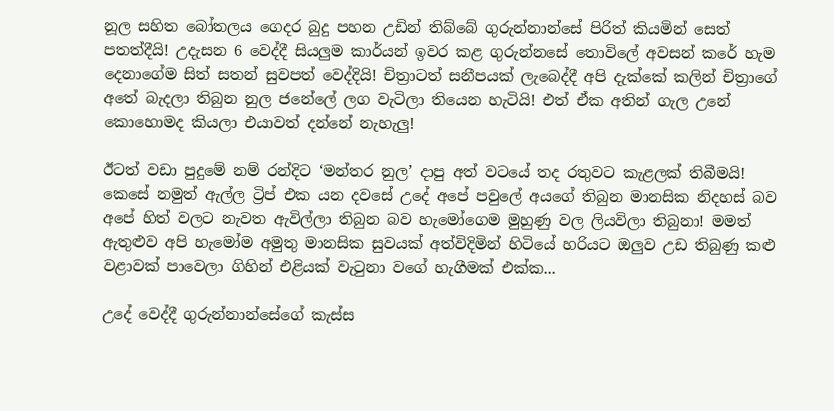නූල සහිත බෝතලය ගෙදර බුදු පහන උඩින් තිබ්බේ ගුරුන්නාන්සේ පිරිත් කියමින් සෙත් පතත්දීයි! උදැසන 6 වෙද්දී සියලුම කාර්යන් ඉවර කළ ගුරුන්නසේ තොවිලේ අවසන් කරේ හැම දෙනාගේම සිත් සතන් සුවපත් වෙද්දියි! චිත්‍රාටත් සනීපයක් ලැබෙද්දී අපි දැක්කේ කලින් චිත්‍රාගේ අතේ බැදලා තිබුන නුල ජනේලේ ලග වැටිලා තියෙන හැටියි! එත් ඒක අතින් ගැල උනේ කොහොමද කියලා එයාවත් දන්නේ නැහැලු!

ඊටත් වඩා පුදුමේ නම් රන්දිට ‘මන්තර නුල’ දාපු අත් වටයේ තද රතුවට කැළලක් තිබීමයි! කෙසේ නමුත් ඇල්ල ට්‍රිප් එක යන දවසේ උදේ අපේ පවුලේ අයගේ තිබුන මානසික නිදහස් බව අපේ හිත් වලට නැවත ඇවිල්ලා තිබුන බව හැමෝගෙම මුහුණු වල ලියවිලා තිබුනා! මමත් ඇතුළුව අපි හැමෝම අමුතු මානසික සුවයක් අත්විදිමින් හිටියේ හරියට ඔලුව උඩ තිබුණු කළු වළාවක් පාවෙලා ගිහින් එළියක් වැටුනා වගේ හැගීමක් එක්ක...

උදේ වෙද්දී ගුරුන්නාන්සේගේ කැස්ස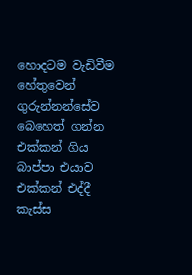හොදටම වැඩිවීම හේතුවෙන් ගුරුන්නන්සේව බෙහෙත් ගන්න එක්කන් ගිය බාප්පා එයාව එක්කන් එද්දී කැස්ස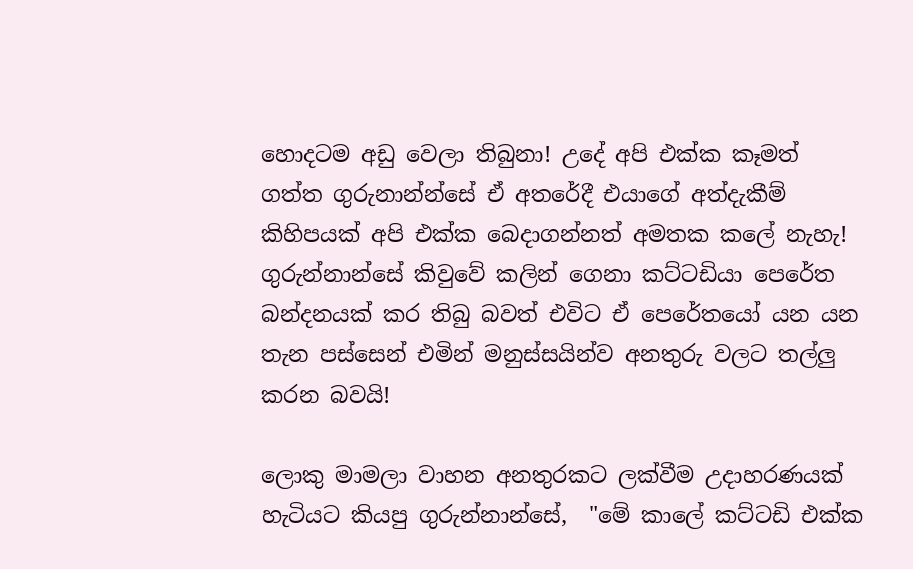හොදටම අඩු වෙලා තිබුනා! උදේ අපි එක්ක කෑමත් ගත්ත ගුරුනාන්න්සේ ඒ අතරේදී එයාගේ අත්දැකීම් කිහිපයක් අපි එක්ක බෙදාගන්නත් අමතක කලේ නැහැ!  ගුරුන්නාන්සේ කිවුවේ කලින් ගෙනා කට්ටඩියා පෙරේත බන්දනයක් කර තිබු බවත් එවිට ඒ පෙරේතයෝ යන යන තැන පස්සෙන් එමින් මනුස්සයින්ව අනතුරු වලට තල්ලු කරන බවයි!

ලොකු මාමලා වාහන අනතුරකට ලක්වීම උදාහරණයක් හැටියට කියපු ගුරුන්නාන්සේ,  "මේ කාලේ කට්ටඩි එක්ක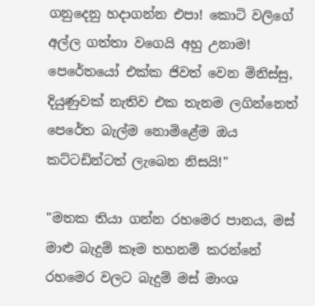ගනුදෙනු හදාගන්න එපා! කොටි වලිගේ අල්ල ගත්තා වගෙයි අහු උනාම! පෙරේතයෝ එක්ක ජිවත් වෙන මිනිස්සු, දියුණුවක් නැතිව එක තැනම ලගින්නෙත් පෙරේත බැල්ම නොමිළේම ඔය කට්ටඩින්ටත් ලැබෙන නිසයි!"

"මතක තියා ගන්න රහමෙර පානය, මස් මාළු බැදුම් කෑම තහනම් කරන්නේ රහමෙර වලට බැදුම් මස් මාංශ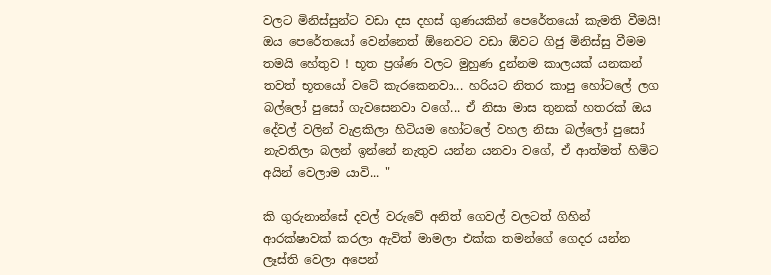වලට මිනිස්සුන්ට වඩා දස දහස් ගුණයකින් පෙරේතයෝ කැමති වීමයි! ඔය පෙරේතයෝ වෙන්නෙත් ඕනෙවට වඩා ඕවට ගිජු මිනිස්සු වීමම  තමයි හේතුව ! භූත ප්‍රශ්ණ වලට මුහුණ දුන්නම කාලයක් යනකන් තවත් භූතයෝ වටේ කැරකෙනවා... හරියට නිතර කාපු හෝටලේ ලග බල්ලෝ පුසෝ ගැවසෙනවා වගේ... ඒ නිසා මාස තුනක් හතරක් ඔය දේවල් වලින් වැළකිලා හිටියම හෝටලේ වහල නිසා බල්ලෝ පුසෝ නැවතිලා බලන් ඉන්නේ නැතුව යන්න යනවා වගේ, ඒ ආත්මත් හිමිට අයින් වෙලාම යාවි... "

කි ගුරුනාන්සේ දවල් වරුවේ අනිත් ගෙවල් වලටත් ගිහින් ආරක්ෂාවක් කරලා ඇවිත් මාමලා එක්ක තමන්ගේ ගෙදර යන්න ලෑස්ති වෙලා අපෙන්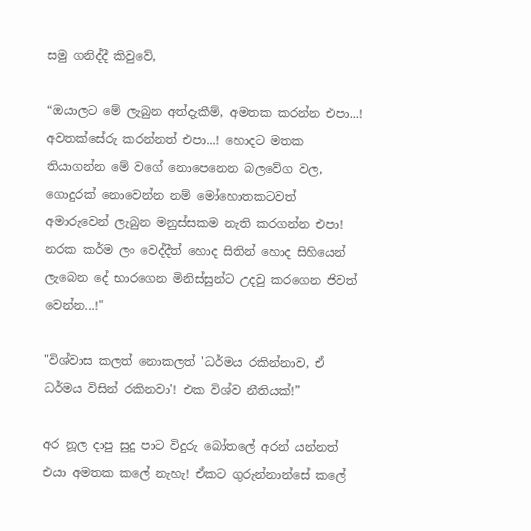සමු ගනිද්දී කිවුවේ,

“ඔයාලට මේ ලැබුන අත්දැකීම්, අමතක කරන්න එපා...! අවතක්සේරු කරන්නත් එපා...! හොදට මතක තියාගන්න මේ වගේ නොපෙනෙන බලවේග වල, ගොදුරක් නොවෙන්න නම් මෝහොතකටවත් අමාරුවෙන් ලැබුන මනුස්සකම නැති කරගන්න එපා! නරක කර්ම ලං වෙද්දීත් හොද සිතින් හොද සිහියෙන් ලැබෙන දේ භාරගෙන මිනිස්සුන්ට උදවු කරගෙන ජිවත් වෙන්න...!"

"විශ්වාස කලත් නොකලත් 'ධර්මය රකින්නාව, ඒ ධර්මය විසින් රකිනවා'! එක විශ්ව නීතියක්!”

අර නූල දාපු සුදු පාට විදුරු බෝතලේ අරන් යන්නත් එයා අමතක කලේ නැහැ! ඒකට ගුරුන්නාන්සේ කලේ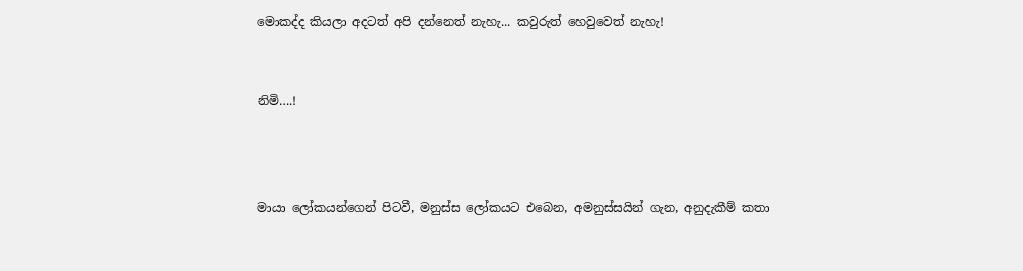මොකද්ද කියලා අදටත් අපි දන්නෙත් නැහැ... කවුරුත් හෙවුවෙත් නැහැ!


නිමි….!



මායා ලෝකයන්ගෙන් පිටවී, මනුස්ස ලෝකයට එබෙන, අමනුස්සයින් ගැන, අනුදැකීම් කතා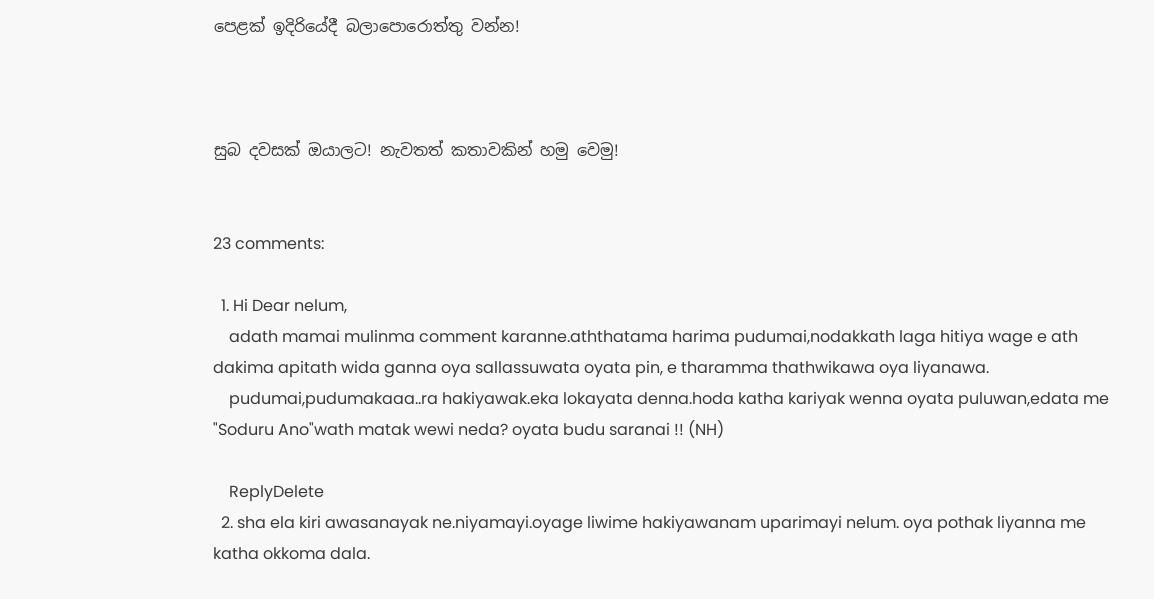පෙළක් ඉදිරියේදී බලාපොරොත්තු වන්න!



සුබ දවසක් ඔයාලට! නැවතත් කතාවකින් හමු වෙමු!


23 comments:

  1. Hi Dear nelum,
    adath mamai mulinma comment karanne.aththatama harima pudumai,nodakkath laga hitiya wage e ath dakima apitath wida ganna oya sallassuwata oyata pin, e tharamma thathwikawa oya liyanawa.
    pudumai,pudumakaaa..ra hakiyawak.eka lokayata denna.hoda katha kariyak wenna oyata puluwan,edata me "Soduru Ano"wath matak wewi neda? oyata budu saranai !! (NH)

    ReplyDelete
  2. sha ela kiri awasanayak ne.niyamayi.oyage liwime hakiyawanam uparimayi nelum. oya pothak liyanna me katha okkoma dala.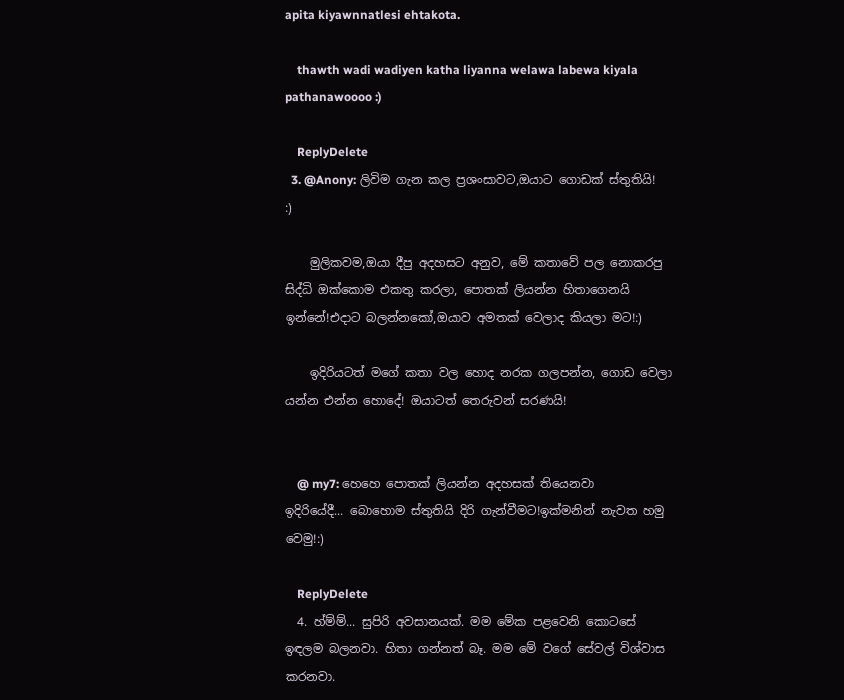apita kiyawnnatlesi ehtakota.

    thawth wadi wadiyen katha liyanna welawa labewa kiyala pathanawoooo :)

    ReplyDelete
  3. @Anony: ලිවිම ගැන කල ප්‍රශංසාවට,ඔයාට ගොඩක් ස්තුතියි! :)

    මුලිකවම,ඔයා දීපු අදහසට අනුව, මේ කතාවේ පල නොකරපු සිද්ධි ඔක්කොම එකතු කරලා, පොතක් ලියන්න හිතාගෙනයි ඉන්නේ!එදාට බලන්නකෝ,ඔයාව අමතක් වෙලාද කියලා මට!:)

    ඉදිරියටත් මගේ කතා වල හොද නරක ගලපන්න, ගොඩ වෙලා යන්න එන්න හොදේ! ඔයාටත් තෙරුවන් සරණයි!


    @ my7: හෙහෙ පොතක් ලියන්න අදහසක් තියෙනවා ඉදිරියේදී... බොහොම ස්තුතියි දිරි ගැන්වීමට!ඉක්මනින් නැවත හමු වෙමු!:)

    ReplyDelete
  4. හ්ම්ම්... සුපිරි අවසානයක්. මම මේක පළවෙනි කොටසේ ඉඳලම බලනවා. හිතා ගන්නත් බෑ. මම මේ වගේ සේවල් විශ්වාස කරනවා.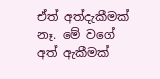ඒත් අත්දැකීමක් නෑ. මේ වගේ අත් ඇකීමක්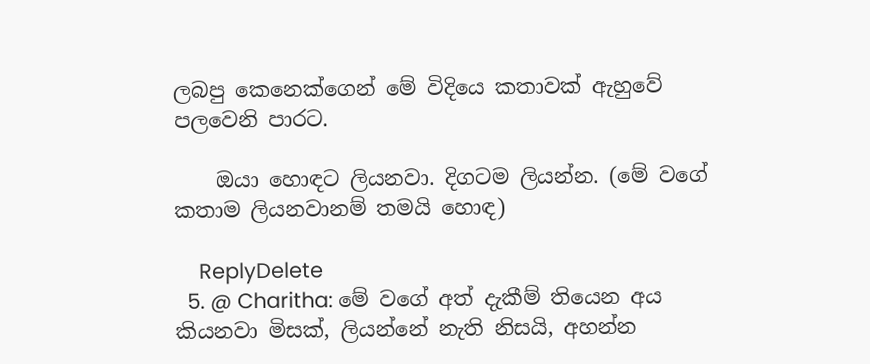ලබපු කෙනෙක්ගෙන් මේ විදියෙ කතාවක් ඇහුවේ පලවෙනි පාරට.

    ඔයා හොඳට ලියනවා. දිගටම ලියන්න. (මේ වගේ කතාම ලියනවානම් තමයි හොඳ)

    ReplyDelete
  5. @ Charitha: මේ වගේ අත් දැකීම් තියෙන අය කියනවා මිසක්, ලියන්නේ නැති නිසයි, අහන්න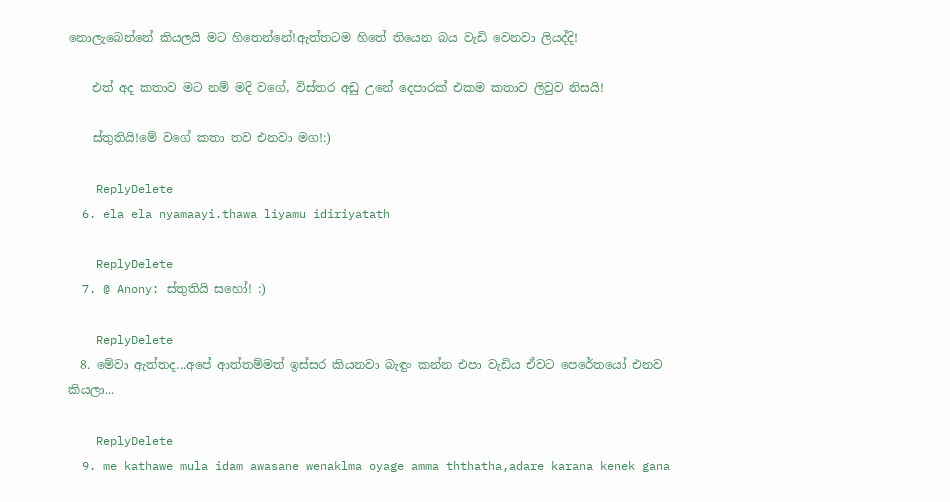නොලැබෙන්නේ කියලයි මට හිතෙන්නේ!ඇත්තටම හිතේ තියෙන බය වැඩි වෙනවා ලියද්දි!

    එත් අද කතාව මට නම් මදි වගේ, විස්තර අඩු උනේ දෙපාරක් එකම කතාව ලිවුව නිසයි!

    ස්තුතියි!මේ වගේ කතා තව එනවා මග!:)

    ReplyDelete
  6. ela ela nyamaayi.thawa liyamu idiriyatath

    ReplyDelete
  7. @ Anony: ස්තුතියි සහෝ! :)

    ReplyDelete
  8. මේවා ඇත්තද...අපේ ආත්තම්මත් ඉස්සර කියනවා බැඳුං කන්න එපා වැඩිය ඒවට පෙරේතයෝ එනව කියලා...

    ReplyDelete
  9. me kathawe mula idam awasane wenaklma oyage amma ththatha,adare karana kenek gana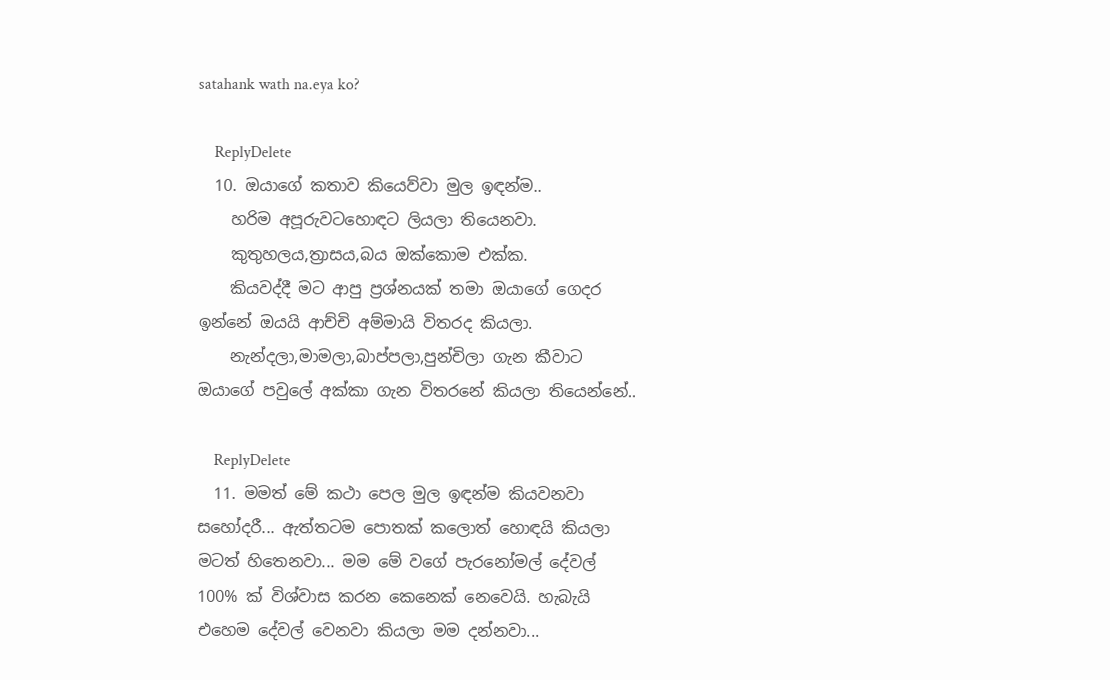satahank wath na.eya ko?

    ReplyDelete
  10. ඔයාගේ කතාව කියෙව්වා මුල ඉඳන්ම..
    හරිම අපූරුවටහොඳට ලියලා තියෙනවා.
    කුතුහලය,ත්‍රාසය,බය ඔක්කොම එක්ක.
    කියවද්දී මට ආපු ප්‍රශ්නයක් තමා ඔයාගේ ගෙදර ඉන්නේ ඔයයි ආච්චි අම්මායි විතරද කියලා.
    නැන්දලා,මාමලා,බාප්පලා,පුන්චිලා ගැන කීවාට ඔයාගේ පවුලේ අක්කා ගැන විතරනේ කියලා තියෙන්නේ..

    ReplyDelete
  11. මමත් මේ කථා පෙල මුල ඉඳන්ම කියවනවා සහෝදරී... ඇත්තටම පොතක් කලොත් හොඳයි කියලා මටත් හිතෙනවා... මම මේ වගේ පැරනෝමල් දේවල් 100% ක් විශ්වාස කරන කෙනෙක් නෙවෙයි. හැබැයි එහෙම දේවල් වෙනවා කියලා මම දන්නවා...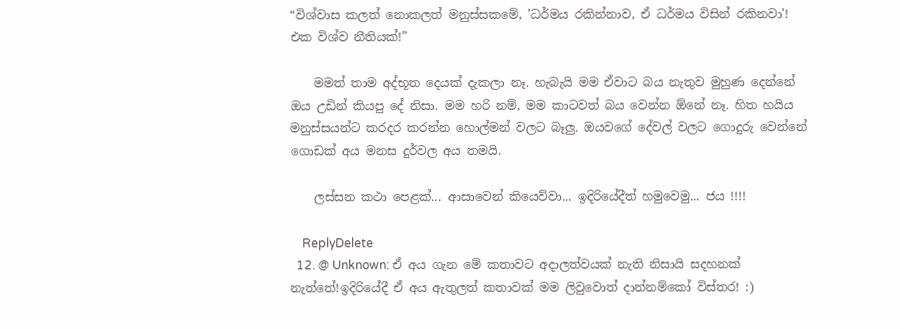“විශ්වාස කලත් නොකලත් මනුස්සකමේ, 'ධර්මය රකින්නාව, ඒ ධර්මය විසින් රකිනවා'! එක විශ්ව නීතියක්!”

    මමත් තාම අද්භූත දෙයක් දැකලා නෑ. හැබැයි මම ඒවාට බය නැතුව මුහුණ දෙන්නේ ඔය උඩින් කියපු දේ නිසා. මම හරි නම්, මම කාටවත් බය වෙන්න ඕනේ නෑ. හිත හයිය මනුස්සයන්ට කරදර කරන්න හොල්මන් වලට බෑලු. ඔයවගේ දේවල් වලට ගොදුරු වෙන්නේ ගොඩක් අය මනස දුර්වල අය තමයි.

    ලස්සන කථා පෙළක්... ආසාවෙන් කියෙව්වා... ඉදිරියේදීත් හමුවෙමු... ජය !!!!

    ReplyDelete
  12. @ Unknown: ඒ අය ගැන මේ කතාවට අදාලත්වයක් නැති නිසායි සදහනක් නැත්තේ!ඉදිරියේදී ඒ අය ඇතුලත් කතාවක් මම ලිවුවොත් දාන්නම්කෝ විස්තර! :)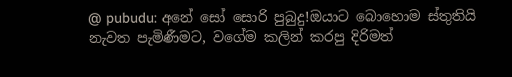@ pubudu: අනේ සෝ සොරි පුබුදු!ඔයාට බොහොම ස්තුතියි නැවත පැමිණීමට, වගේම කලින් කරපු දිරිමත්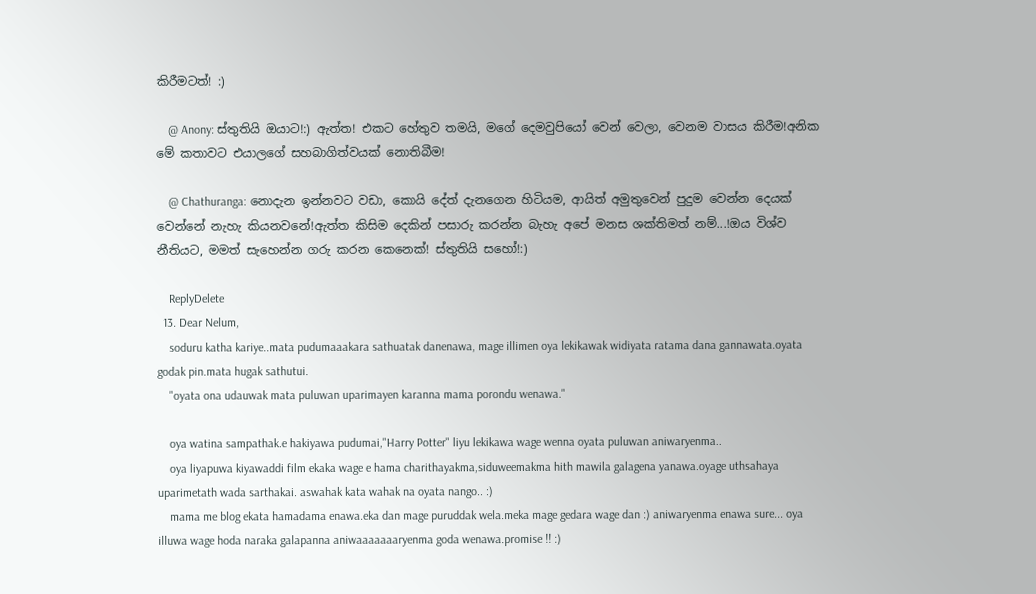කිරීමටත්! :)

    @ Anony: ස්තුතියි ඔයාට!:) ඇත්ත! එකට හේතුව තමයි, මගේ දෙමවුපියෝ වෙන් වෙලා, වෙනම වාසය කිරීම!අනික මේ කතාවට එයාලගේ සහබාගිත්වයක් නොතිබීම!

    @ Chathuranga: නොදැන ඉන්නවට වඩා, කොයි දේත් දැනගෙන හිටියම, ආයිත් අමුතුවෙන් පුදුම වෙන්න දෙයක් වෙන්නේ නැහැ කියනවනේ!ඇත්ත කිසිම දෙකින් පසාරු කරන්න බැහැ අපේ මනස ශක්තිමත් නම්...!ඔය විශ්ව නීතියට, මමත් සැහෙන්න ගරු කරන කෙනෙක්! ස්තුතියි සහෝ!:)

    ReplyDelete
  13. Dear Nelum,
    soduru katha kariye..mata pudumaaakara sathuatak danenawa, mage illimen oya lekikawak widiyata ratama dana gannawata.oyata godak pin.mata hugak sathutui.
    "oyata ona udauwak mata puluwan uparimayen karanna mama porondu wenawa."

    oya watina sampathak.e hakiyawa pudumai,"Harry Potter" liyu lekikawa wage wenna oyata puluwan aniwaryenma..
    oya liyapuwa kiyawaddi film ekaka wage e hama charithayakma,siduweemakma hith mawila galagena yanawa.oyage uthsahaya uparimetath wada sarthakai. aswahak kata wahak na oyata nango.. :)
    mama me blog ekata hamadama enawa.eka dan mage puruddak wela.meka mage gedara wage dan :) aniwaryenma enawa sure... oya illuwa wage hoda naraka galapanna aniwaaaaaaaryenma goda wenawa.promise !! :)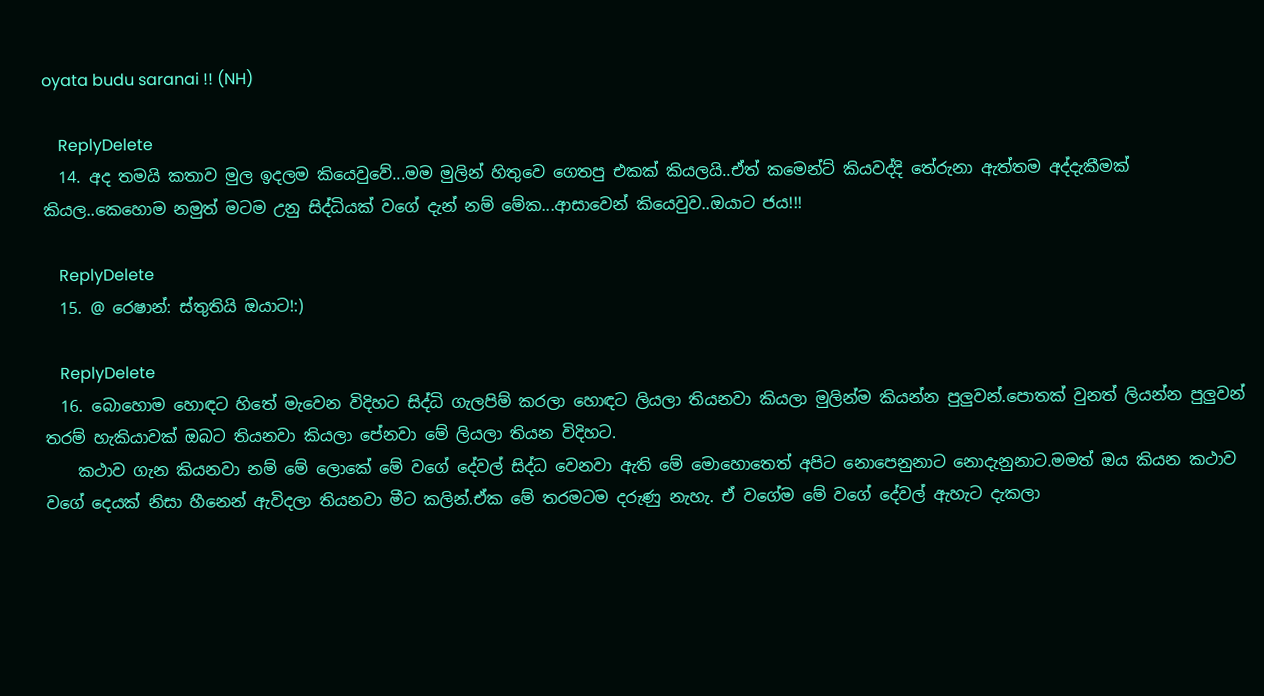oyata budu saranai !! (NH)

    ReplyDelete
  14. අද තමයි කතාව මුල ඉදලම කියෙවුවේ...මම මුලින් හිතුවෙ ගෙතපු එකක් කියලයි..ඒත් කමෙන්ට් කියවද්දි තේරුනා ඇත්තම අද්දැකීමක් කියල..කෙහොම නමුත් මටම උනු සිද්ධියක් වගේ දැන් නම් මේක...ආසාවෙන් කියෙවුව..ඔයාට ජය!!!

    ReplyDelete
  15. @ රෙෂාන්: ස්තුතියි ඔයාට!:)

    ReplyDelete
  16. බොහොම හොඳට හිතේ මැවෙන විදිහට සිද්ධි ගැලපිම් කරලා හොඳට ලියලා තියනවා කියලා මුලින්ම කියන්න පුලුවන්.පොතක් වුනත් ලියන්න පුලුවන් තරම් හැකියාවක් ඔබට තියනවා කියලා පේනවා මේ ලියලා තියන විදිහට.
    කථාව ගැන කියනවා නම් මේ ලොකේ මේ වගේ දේවල් සිද්ධ වෙනවා ඇති මේ මොහොතෙත් අපිට නොපෙනුනාට නොදැනුනාට.මමත් ඔය කියන කථාව වගේ දෙයක් නිසා හීනෙන් ඇවිදලා තියනවා මීට කලින්.ඒක මේ තරමටම දරුණු නැහැ. ඒ වගේම මේ වගේ දේවල් ඇහැට දැකලා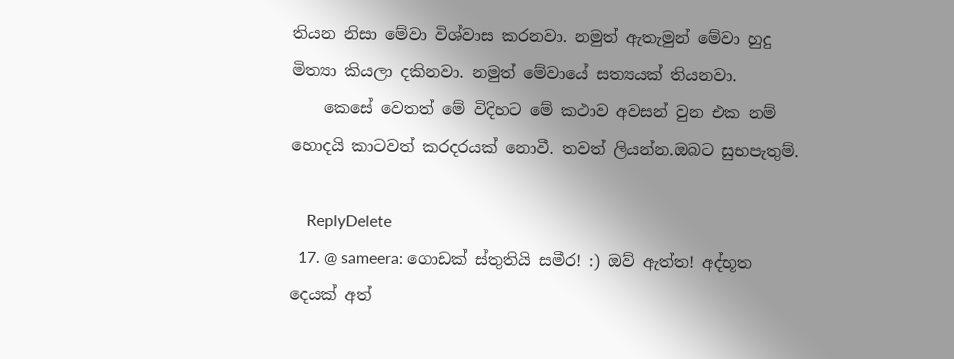තියන නිසා මේවා විශ්වාස කරනවා. නමුත් ඇතැමුන් මේවා හුදු මිත්‍යා කියලා දකිනවා. නමුත් මේවායේ සත්‍යයක් තියනවා.
    කෙසේ වෙතත් මේ විදිහට මේ කථාව අවසන් වුන එක නම් හොදයි කාටවත් කරදරයක් නොවී. තවත් ලියන්න.ඔබට සුභපැතුම්.

    ReplyDelete
  17. @ sameera: ගොඩක් ස්තුතියි සමීර! :) ඔව් ඇත්ත! අද්භූත දෙයක් අත්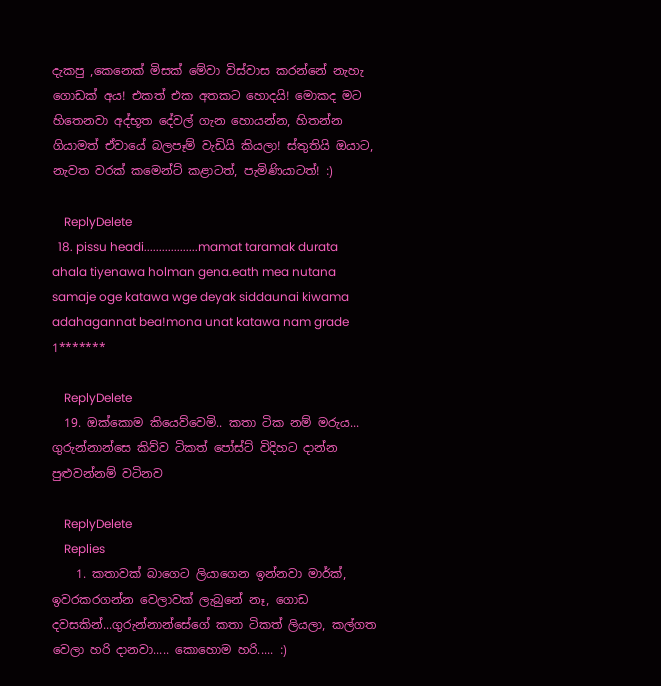දැකපු ,කෙනෙක් මිසක් මේවා විස්වාස කරන්නේ නැහැ ගොඩක් අය! එකත් එක අතකට හොදයි! මොකද මට හිතෙනවා අද්භූත දේවල් ගැන හොයන්න, හිතන්න ගියාමත් ඒවායේ බලපෑම් වැඩියි කියලා! ස්තුතියි ඔයාට, නැවත වරක් කමෙන්ට් කළාටත්, පැමිණියාටත්! :)

    ReplyDelete
  18. pissu headi..................mamat taramak durata ahala tiyenawa holman gena.eath mea nutana samaje oge katawa wge deyak siddaunai kiwama adahagannat bea!mona unat katawa nam grade 1*******

    ReplyDelete
  19. ඔක්කොම කියෙව්වෙමි.. කතා ටික නම් මරුය... ගුරුන්නාන්සෙ කිව්ව ටිකත් පෝස්ට් විදිහට දාන්න පුළුවන්නම් වටිනව

    ReplyDelete
    Replies
    1. කතාවක් බාගෙට ලියාගෙන ඉන්නවා මාර්ක්, ඉවරකරගන්න වෙලාවක් ලැබුනේ නෑ, ගොඩ දවසකින්...ගුරුන්නාන්සේගේ කතා ටිකත් ලියලා, කල්ගත වෙලා හරි දානවා..... කොහොම හරි..... :)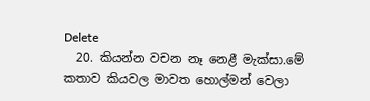Delete
  20. කියන්න වචන නෑ නෙළී මැක්සා.මේ කතාව කියවල මාවත හොල්මන් වෙලා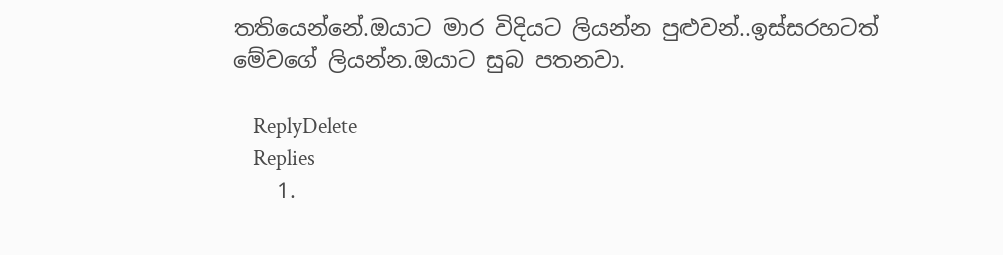තතියෙන්නේ.ඔයාට මාර විදියට ලියන්න පුළුවන්..ඉස්සරහටත් මේවගේ ලියන්න.ඔයාට සුබ පතනවා.

    ReplyDelete
    Replies
    1.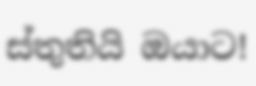ස්තුතියි ඔයාට!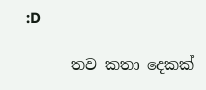:D

      තව කතා දෙකක්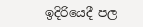ඉදිරියෙදී පල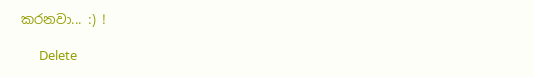කරනවා... :) !

      Delete